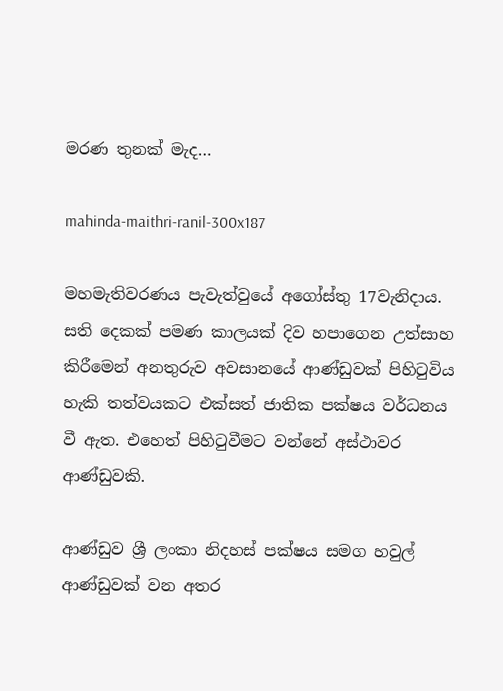මරණ තුනක් මැද…

mahinda-maithri-ranil-300x187

මහමැතිවරණය පැවැත්වුයේ අගෝස්තු 17වැනිදාය. සති දෙකක් පමණ කාලයක් දිව හපාගෙන උත්සාහ කිරීමෙන් අනතුරුව අවසානයේ ආණ්ඩුවක් පිහිටුවිය හැකි තත්වයකට එක්සත් ජාතික පක්ෂය වර්ධනය වී ඇත. එහෙත් පිහිටුවීමට වන්නේ අස්ථාවර ආණ්ඩුවකි.

ආණ්ඩුව ශ්‍රී ලංකා නිදහස් පක්ෂය සමග හවුල් ආණ්ඩුවක් වන අතර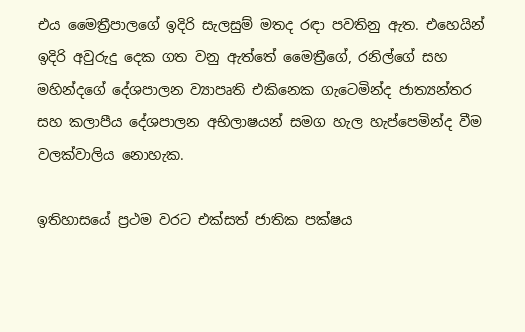එය මෛත්‍රීපාලගේ ඉදිරි සැලසුම් මතද රඳා පවතිනු ඇත. එහෙයින් ඉදිරි අවුරුදු දෙක ගත වනු ඇත්තේ මෛත්‍රීගේ, රනිල්ගේ සහ මහින්දගේ දේශපාලන ව්‍යාපෘති එකිනෙක ගැටෙමින්ද ජාත්‍යන්තර සහ කලාපීය දේශපාලන අභිලාෂයන් සමග හැල හැප්පෙමින්ද වීම වලක්වාලිය නොහැක.

ඉතිහාසයේ ප්‍රථම වරට එක්සත් ජාතික පක්ෂය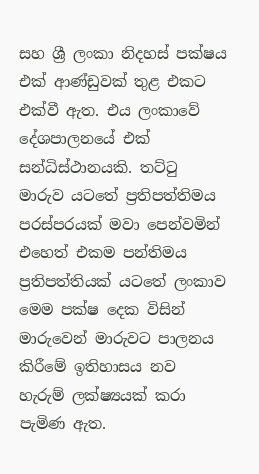සහ ශ්‍රී ලංකා නිදහස් පක්ෂය එක් ආණ්ඩුවක් තුළ එකට එක්වී ඇත. එය ලංකාවේ දේශපාලනයේ එක් සන්ධිස්ථානයකි. තට්ටු මාරුව යටතේ ප්‍රතිපත්තිමය පරස්පරයක් මවා පෙන්වමින් එහෙත් එකම පන්තිමය ප්‍රතිපත්තියක් යටතේ ලංකාව මෙම පක්ෂ දෙක විසින් මාරුවෙන් මාරුවට පාලනය කිරීමේ ඉතිහාසය නව හැරුම් ලක්ෂ්‍යයක් කරා පැමිණ ඇත.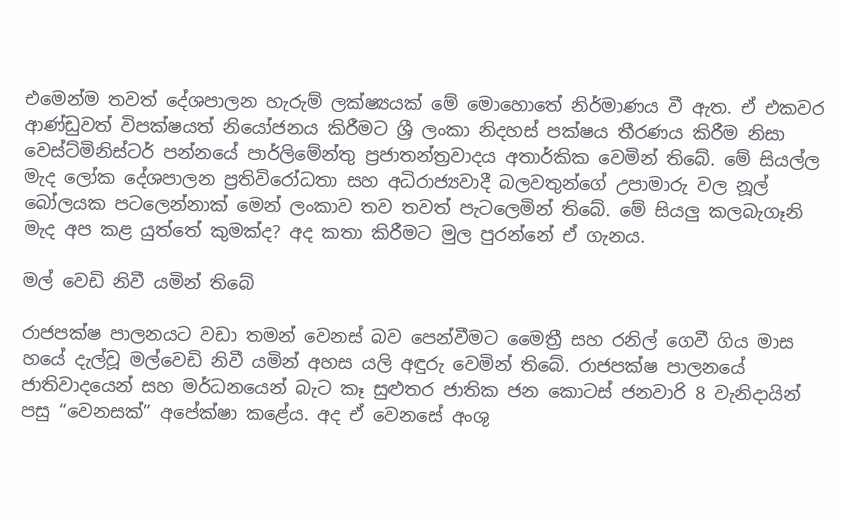එමෙන්ම තවත් දේශපාලන හැරුම් ලක්ෂ්‍යයක් මේ මොහොතේ නිර්මාණය වී ඇත. ඒ එකවර ආණ්ඩුවත් විපක්ෂයත් නියෝජනය කිරීමට ශ්‍රී ලංකා නිදහස් පක්ෂය තීරණය කිරීම නිසා වෙස්ට්මිනිස්ටර් පන්නයේ පාර්ලිමේන්තු ප්‍රජාතන්ත්‍රවාදය අතාර්කික වෙමින් තිබේ. මේ සියල්ල මැද ලෝක දේශපාලන ප්‍රතිවිරෝධතා සහ අධිරාජ්‍යවාදී බලවතුන්ගේ උපාමාරු වල නූල් බෝලයක පටලෙන්නාක් මෙන් ලංකාව තව තවත් පැටලෙමින් තිබේ. මේ සියලු කලබැගෑනි මැද අප කළ යුත්තේ කුමක්ද? අද කතා කිරීමට මුල පුරන්නේ ඒ ගැනය.

මල් වෙඩි නිවී යමින් තිබේ

රාජපක්ෂ පාලනයට වඩා තමන් වෙනස් බව පෙන්වීමට මෛත්‍රී සහ රනිල් ගෙවී ගිය මාස හයේ දැල්වූ මල්වෙඩි නිවී යමින් අහස යලි අඳුරු වෙමින් තිබේ. රාජපක්ෂ පාලනයේ ජාතිවාදයෙන් සහ මර්ධනයෙන් බැට කෑ සුළුතර ජාතික ජන කොටස් ජනවාරි 8 වැනිදායින් පසු “වෙනසක්” අපේක්ෂා කළේය. අද ඒ වෙනසේ අංශු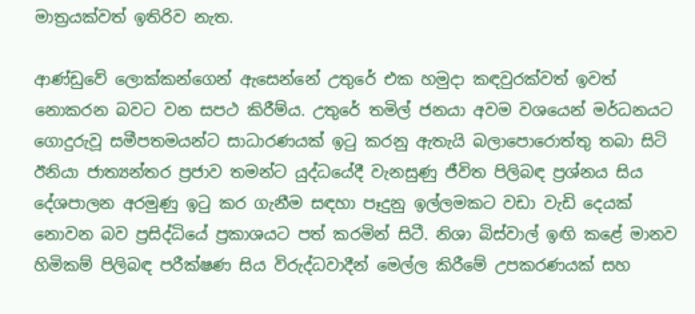මාත්‍රයක්වත් ඉතිරිව නැත.

ආණ්ඩුවේ ලොක්කන්ගෙන් ඇසෙන්නේ උතුරේ එක හමුදා කඳවුරක්වත් ඉවත් නොකරන බවට වන සපථ කිරීම්ය. උතුරේ තමිල් ජනයා අවම වශයෙන් මර්ධනයට ගොදුරුවූ සමීපතමයන්ට සාධාරණයක් ඉටු කරනු ඇතැයි බලාපොරොත්තු තබා සිටි ඊනියා ජාත්‍යන්තර ප්‍රජාව තමන්ට යුද්ධයේදී වැනසුණු ජීවිත පිලිබඳ ප්‍රශ්නය සිය දේශපාලන අරමුණු ඉටු කර ගැනීම සඳහා පෑදුනු ඉල්ලමකට වඩා වැඩි දෙයක් නොවන බව ප්‍රසිද්ධියේ ප්‍රකාශයට පත් කරමින් සිටී. නිශා බිස්වාල් ඉඟි කළේ මානව හිමිකම් පිලිබඳ පරීක්ෂණ සිය විරුද්ධවාදීන් මෙල්ල කිරීමේ උපකරණයක් සහ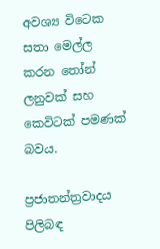අවශ්‍ය විටෙක සතා මෙල්ල කරන තෝන් ලනුවක් සහ කෙවිටක් පමණක් බවය.

ප්‍රජාතන්ත්‍රවාදය පිලිබඳ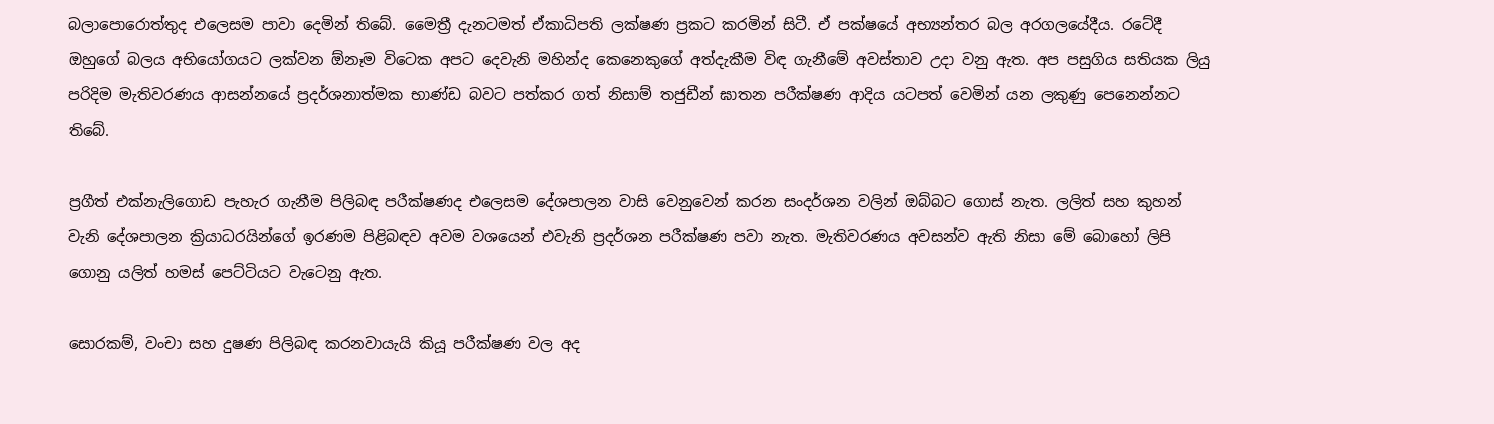බලාපොරොත්තුද එලෙසම පාවා දෙමින් තිබේ. මෛත්‍රී දැනටමත් ඒකාධිපති ලක්ෂණ ප්‍රකට කරමින් සිටී. ඒ පක්ෂයේ අභ්‍යන්තර බල අරගලයේදීය. රටේදී ඔහුගේ බලය අභියෝගයට ලක්වන ඕනෑම විටෙක අපට දෙවැනි මහින්ද කෙනෙකුගේ අත්දැකීම විඳ ගැනීමේ අවස්තාව උදා වනු ඇත. අප පසුගිය සතියක ලියු පරිදිම මැතිවරණය ආසන්නයේ ප්‍රදර්ශනාත්මක භාණ්ඩ බවට පත්කර ගත් නිසාම් තජුඩීන් ඝාතන පරීක්ෂණ ආදිය යටපත් වෙමින් යන ලකුණු පෙනෙන්නට තිබේ.

ප්‍රගීත් එක්නැලිගොඩ පැහැර ගැනීම පිලිබඳ පරීක්ෂණද එලෙසම දේශපාලන වාසි වෙනුවෙන් කරන සංදර්ශන වලින් ඔබ්බට ගොස් නැත. ලලිත් සහ කුහන් වැනි දේශපාලන ක්‍රියාධරයින්ගේ ඉරණම පිළිබඳව අවම වශයෙන් එවැනි ප්‍රදර්ශන පරීක්ෂණ පවා නැත. මැතිවරණය අවසන්ව ඇති නිසා මේ බොහෝ ලිපි ගොනු යලිත් හමස් පෙට්ටියට වැටෙනු ඇත.

සොරකම්, වංචා සහ දුෂණ පිලිබඳ කරනවායැයි කියූ පරීක්ෂණ වල අද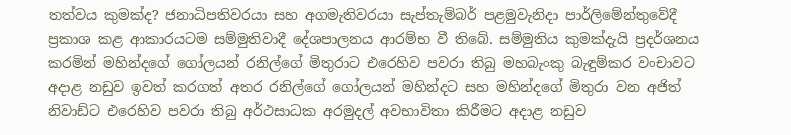තත්වය කුමක්ද? ජනාධිපතිවරයා සහ අගමැතිවරයා සැප්තැම්බර් පළමුවැනිදා පාර්ලිමේන්තුවේදී ප්‍රකාශ කළ ආකාරයටම සම්මුතිවාදී දේශපාලනය ආරම්භ වී තිබේ. සම්මුතිය කුමක්දැයි ප්‍රදර්ශනය කරමින් මහින්දගේ ගෝලයන් රනිල්ගේ මිතුරාට එරෙහිව පවරා තිබු මහබැංකු බැඳුම්කර වංචාවට අදාළ නඩුව ඉවත් කරගත් අතර රනිල්ගේ ගෝලයන් මහින්දට සහ මහින්දගේ මිතුරා වන අජිත් නිවාඩ්ට එරෙහිව පවරා තිබු අර්ථසාධක අරමුදල් අවභාවිතා කිරීමට අදාළ නඩුව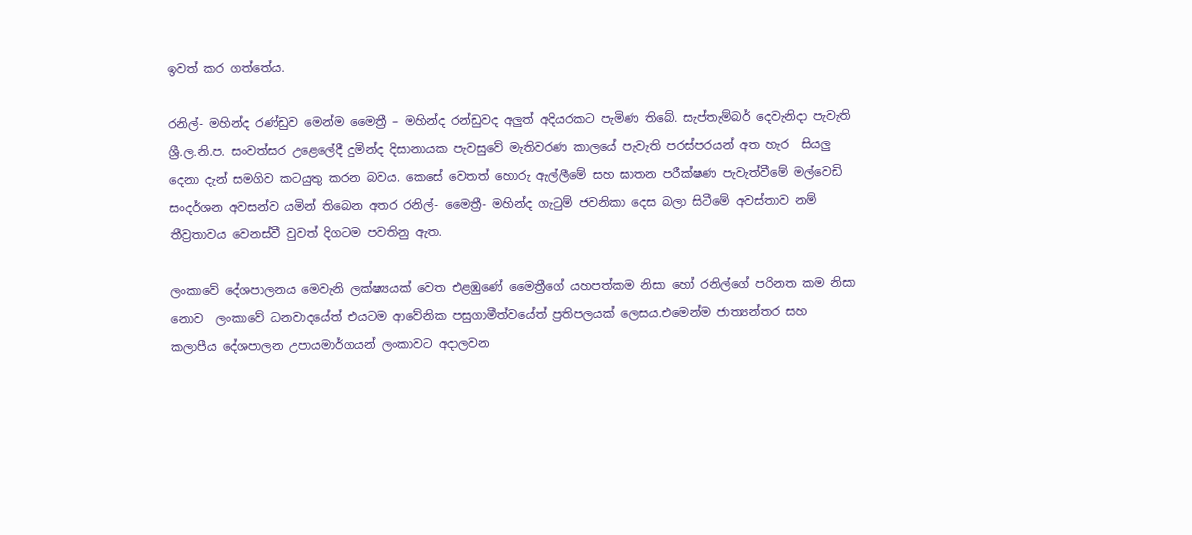ඉවත් කර ගත්තේය.

රනිල්- මහින්ද රණ්ඩුව මෙන්ම මෛත්‍රී – මහින්ද රන්ඩුවද අලුත් අදියරකට පැමිණ තිබේ. සැප්තැම්බර් දෙවැනිදා පැවැති ශ්‍රී.ල.නි.ප. සංවත්සර උළෙලේදී දුමින්ද දිසානායක පැවසුවේ මැතිවරණ කාලයේ පැවැති පරස්පරයන් අත හැර  සියලු දෙනා දැන් සමගිව කටයුතු කරන බවය. කෙසේ වෙතත් හොරු ඇල්ලීමේ සහ ඝාතන පරීක්ෂණ පැවැත්වීමේ මල්වෙඩි සංදර්ශන අවසන්ව යමින් තිබෙන අතර රනිල්- මෛත්‍රී- මහින්ද ගැටුම් ජවනිකා දෙස බලා සිටීමේ අවස්තාව නම් තීව්‍රතාවය වෙනස්වී වුවත් දිගටම පවතිනු ඇත.

ලංකාවේ දේශපාලනය මෙවැනි ලක්ෂ්‍යයක් වෙත එළඹුණේ මෛත්‍රීගේ යහපත්කම නිසා හෝ රනිල්ගේ පරිනත කම නිසා නොව  ලංකාවේ ධනවාදයේත් එයටම ආවේනික පසුගාමීත්වයේත් ප්‍රතිපලයක් ලෙසය.එමෙන්ම ජාත්‍යන්තර සහ කලාපීය දේශපාලන උපායමාර්ගයන් ලංකාවට අදාලවන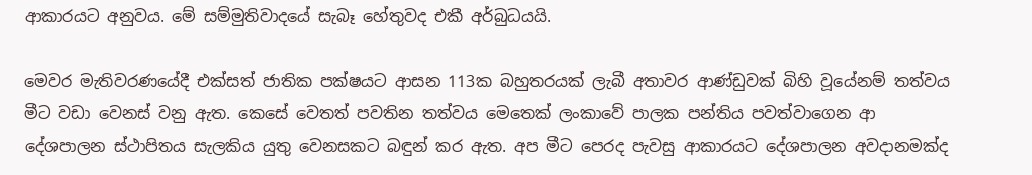ආකාරයට අනුවය. මේ සම්මුතිවාදයේ සැබෑ හේතුවද එකී අර්බුධයයි.

මෙවර මැතිවරණයේදී එක්සත් ජාතික පක්ෂයට ආසන 113ක බහුතරයක් ලැබී අතාවර ආණ්ඩුවක් බිහි වූයේනම් තත්වය මීට වඩා වෙනස් වනු ඇත. කෙසේ වෙතත් පවතින තත්වය මෙතෙක් ලංකාවේ පාලක පන්තිය පවත්වාගෙන ආ දේශපාලන ස්ථාපිතය සැලකිය යුතු වෙනසකට බඳුන් කර ඇත. අප මීට පෙරද පැවසු ආකාරයට දේශපාලන අවදානමක්ද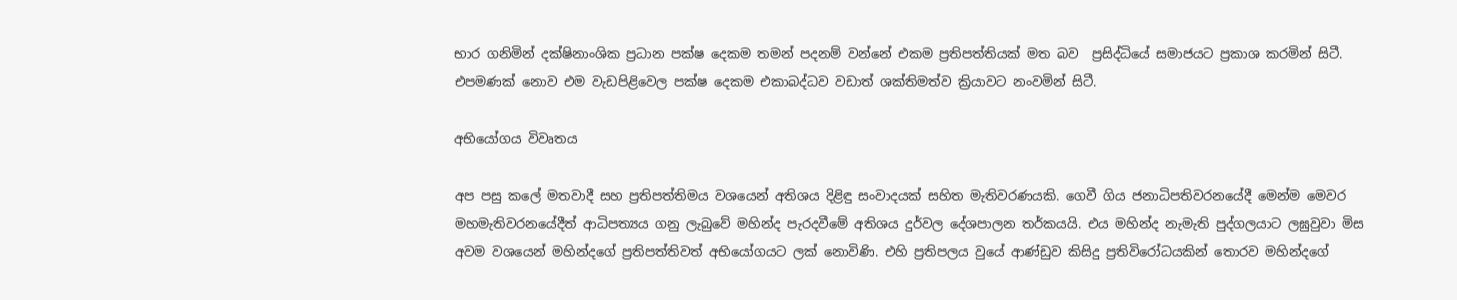භාර ගනිමින් දක්ෂිනාංශික ප්‍රධාන පක්ෂ දෙකම තමන් පදනම් වන්නේ එකම ප්‍රතිපත්තියක් මත බව  ප්‍රසිද්ධියේ සමාජයට ප්‍රකාශ කරමින් සිටී. එපමණක් නොව එම වැඩපිළිවෙල පක්ෂ දෙකම එකාබද්ධව වඩාත් ශක්තිමත්ව ක්‍රියාවට නංවමින් සිටී.

අභියෝගය විවෘතය

අප පසු කලේ මතවාදී සහ ප්‍රතිපත්තිමය වශයෙන් අතිශය දිළිඳු සංවාදයක් සහිත මැතිවරණයකි. ගෙවී ගිය ජනාධිපතිවරනයේදී මෙන්ම මෙවර මහමැතිවරනයේදීත් ආධිපත්‍යය ගනු ලැබුවේ මහින්ද පැරදවීමේ අතිශය දුර්වල දේශපාලන තර්කයයි. එය මහින්ද නැමැති පුද්ගලයාට ලඝුවුවා මිස අවම වශයෙන් මහින්දගේ ප්‍රතිපත්තිවත් අභියෝගයට ලක් නොවිණි. එහි ප්‍රතිපලය වුයේ ආණ්ඩුව කිසිදු ප්‍රතිවිරෝධයකින් තොරව මහින්දගේ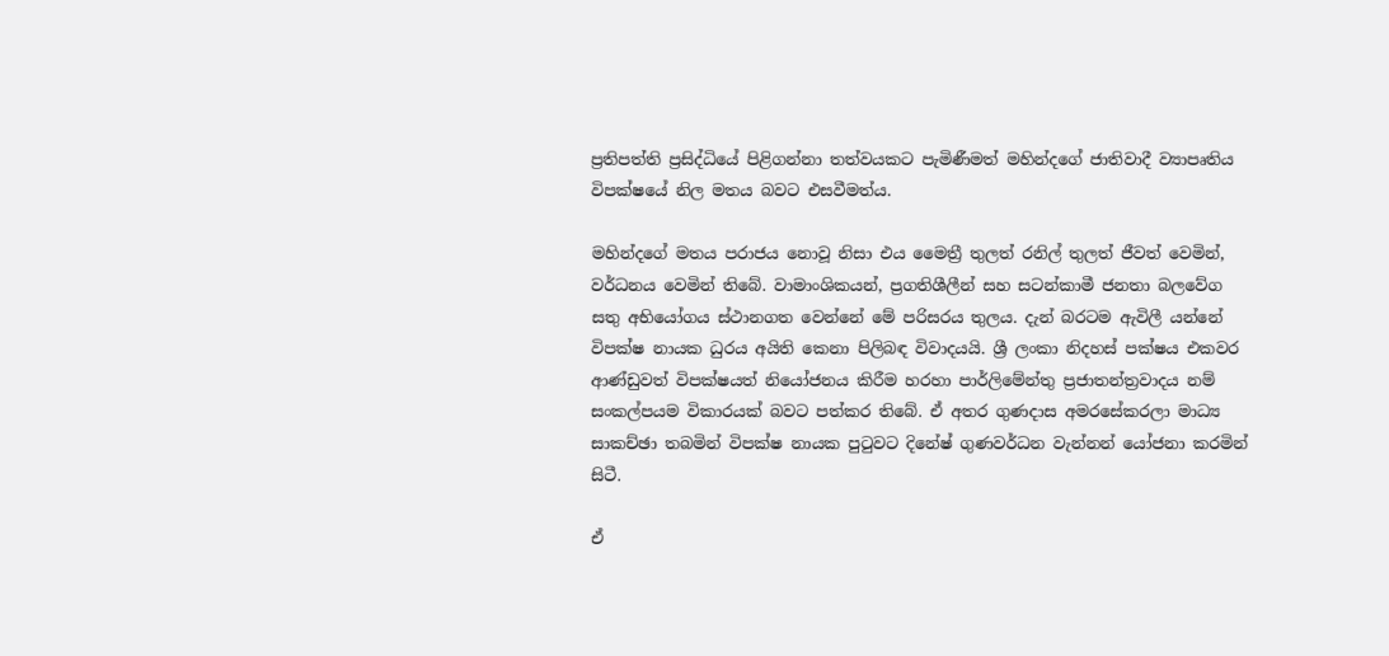ප්‍රතිපත්ති ප්‍රසිද්ධියේ පිළිගන්නා තත්වයකට පැමිණීමත් මහින්දගේ ජාතිවාදී ව්‍යාපෘතිය විපක්ෂයේ නිල මතය බවට එසවීමත්ය.

මහින්දගේ මතය පරාජය නොවූ නිසා එය මෛත්‍රී තුලත් රනිල් තුලත් ජීවත් වෙමින්, වර්ධනය වෙමින් තිබේ. වාමාංශිකයන්, ප්‍රගතිශීලීන් සහ සටන්කාමී ජනතා බලවේග සතු අභියෝගය ස්ථානගත වෙන්නේ මේ පරිසරය තුලය. දැන් බරටම ඇවිලී යන්නේ විපක්ෂ නායක ධුරය අයිති කෙනා පිලිබඳ විවාදයයි. ශ්‍රී ලංකා නිදහස් පක්ෂය එකවර ආණ්ඩුවත් විපක්ෂයත් නියෝජනය කිරීම හරහා පාර්ලිමේන්තු ප්‍රජාතන්ත්‍රවාදය නම් සංකල්පයම විකාරයක් බවට පත්කර තිබේ. ඒ අතර ගුණදාස අමරසේකරලා මාධ්‍ය සාකච්ඡා තබමින් විපක්ෂ නායක පුටුවට දිනේෂ් ගුණවර්ධන වැන්නන් යෝජනා කරමින් සිටී.

ඒ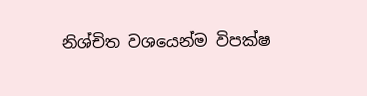නිශ්චිත වශයෙන්ම විපක්ෂ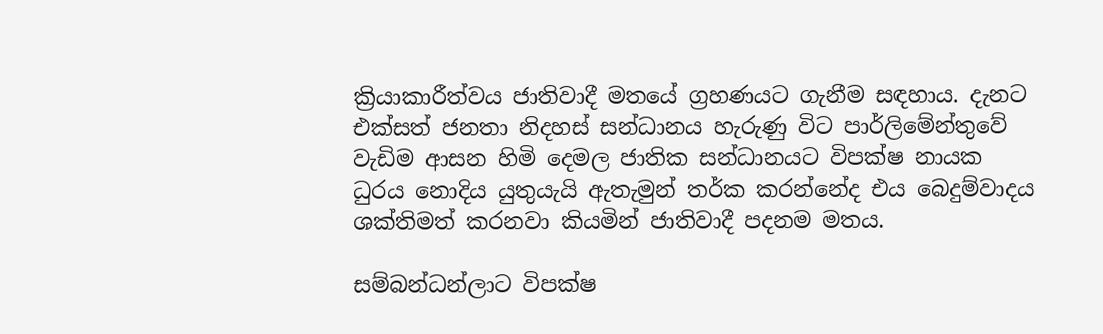ක්‍රියාකාරීත්වය ජාතිවාදී මතයේ ග්‍රහණයට ගැනීම සඳහාය. දැනට එක්සත් ජනතා නිදහස් සන්ධානය හැරුණු විට පාර්ලිමේන්තුවේ වැඩිම ආසන හිමි දෙමල ජාතික සන්ධානයට විපක්ෂ නායක ධුරය නොදිය යුතුයැයි ඇතැමුන් තර්ක කරන්නේද එය බෙදුම්වාදය ශක්තිමත් කරනවා කියමින් ජාතිවාදී පදනම මතය.

සම්බන්ධන්ලාට විපක්ෂ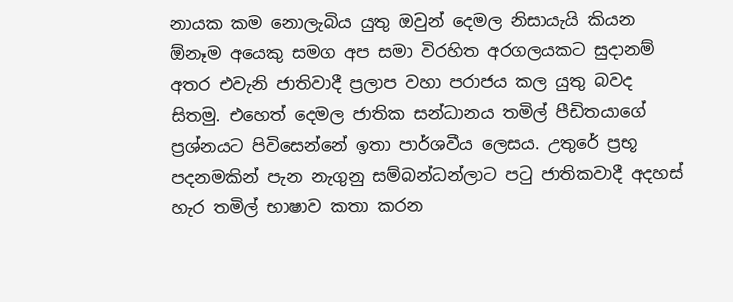නායක කම නොලැබිය යුතු ඔවුන් දෙමල නිසායැයි කියන ඕනෑම අයෙකු සමග අප සමා විරහිත අරගලයකට සුදානම් අතර එවැනි ජාතිවාදී ප්‍රලාප වහා පරාජය කල යුතු බවද සිතමු. එහෙත් දෙමල ජාතික සන්ධානය තමිල් පීඩිතයාගේ ප්‍රශ්නයට පිවිසෙන්නේ ඉතා පාර්ශවීය ලෙසය. උතුරේ ප්‍රභූ පදනමකින් පැන නැගුනු සම්බන්ධන්ලාට පටු ජාතිකවාදී අදහස් හැර තමිල් භාෂාව කතා කරන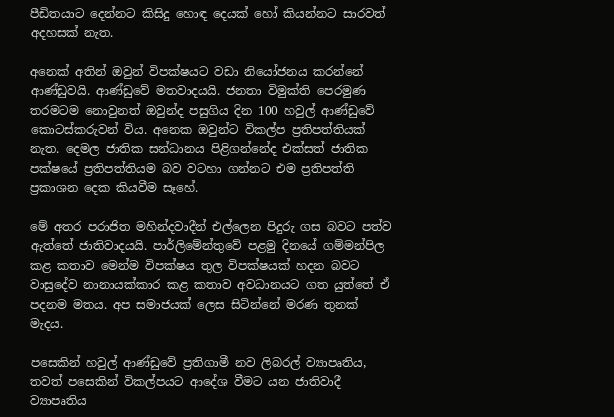පීඩිතයාට දෙන්නට කිසිදු හොඳ දෙයක් හෝ කියන්නට සාරවත් අදහසක් නැත.

අනෙක් අතින් ඔවුන් විපක්ෂයට වඩා නියෝජනය කරන්නේ ආණ්ඩුවයි. ආණ්ඩුවේ මතවාදයයි. ජනතා විමුක්ති පෙරමුණ තරමටම නොවුනත් ඔවුන්ද පසුගිය දින 100 හවුල් ආණ්ඩුවේ කොටස්කරුවන් විය. අනෙක ඔවුන්ට විකල්ප ප්‍රතිපත්තියක් නැත. දෙමල ජාතික සන්ධානය පිළිගන්නේද එක්සත් ජාතික පක්ෂයේ ප්‍රතිපත්තියම බව වටහා ගන්නට එම ප්‍රතිපත්ති ප්‍රකාශන දෙක කියවීම සෑහේ.

මේ අතර පරාජිත මහින්දවාදීන් එල්ලෙන පිදුරු ගස බවට පත්ව ඇත්තේ ජාතිවාදයයි. පාර්ලිමේන්තුවේ පළමු දිනයේ ගම්මන්පිල කළ කතාව මෙන්ම විපක්ෂය තුල විපක්ෂයක් හදන බවට වාසුදේව නානායක්කාර කළ කතාව අවධානයට ගත යුත්තේ ඒ පදනම මතය. අප සමාජයක් ලෙස සිටින්නේ මරණ තුනක් මැදය.

පසෙකින් හවුල් ආණ්ඩුවේ ප්‍රතිගාමී නව ලිබරල් ව්‍යාපෘතිය, තවත් පසෙකින් විකල්පයට ආදේශ වීමට යන ජාතිවාදී ව්‍යාපෘතිය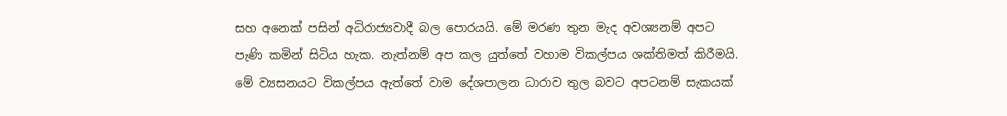සහ අනෙක් පසින් අධිරාජ්‍යවාදී බල පොරයයි. මේ මරණ තුන මැද අවශ්‍යනම් අපට පැණි කමින් සිටිය හැක. නැත්නම් අප කල යුත්තේ වහාම විකල්පය ශක්තිමත් කිරීමයි. මේ ව්‍යසනයට විකල්පය ඇත්තේ වාම දේශපාලන ධාරාව තුල බවට අපටනම් සැකයක්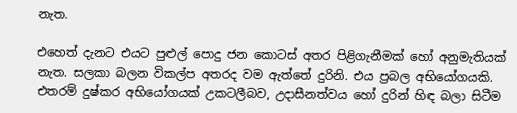නැත.

එහෙත් දැනට එයට පුළුල් පොදු ජන කොටස් අතර පිළිගැනීමක් හෝ අනුමැතියක් නැත. සලකා බලන විකල්ප අතරද වම ඇත්තේ දුරිනි. එය ප්‍රබල අභියෝගයකි. එතරම් දුෂ්කර අභියෝගයක් උකටලීබව, උදාසීනත්වය හෝ දුරින් හිඳ බලා සිටීම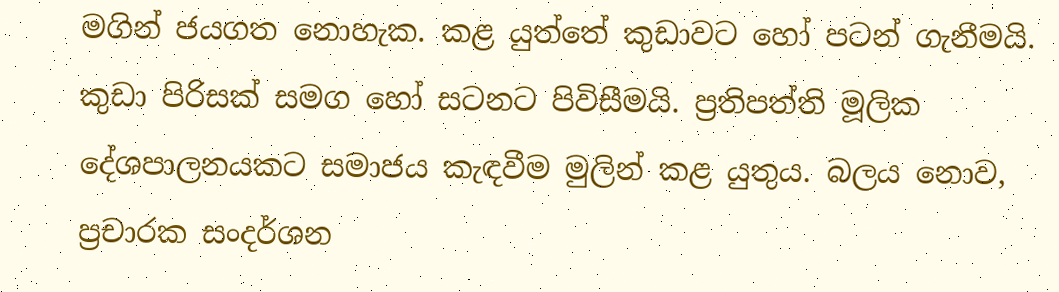මගින් ජයගත නොහැක. කළ යුත්තේ කුඩාවට හෝ පටන් ගැනීමයි. කුඩා පිරිසක් සමග හෝ සටනට පිවිසීමයි. ප්‍රතිපත්ති මූලික දේශපාලනයකට සමාජය කැඳවීම මුලින් කළ යුතුය. බලය නොව, ප්‍රචාරක සංදර්ශන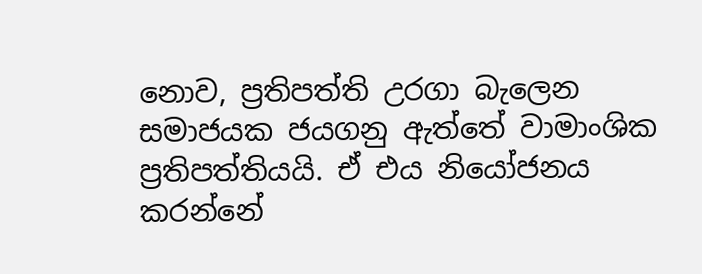නොව, ප්‍රතිපත්ති උරගා බැලෙන සමාජයක ජයගනු ඇත්තේ වාමාංශික ප්‍රතිපත්තියයි. ඒ එය නියෝජනය කරන්නේ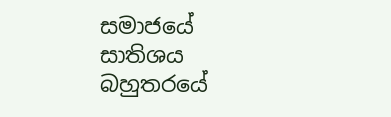සමාජයේ සාතිශය බහුතරයේ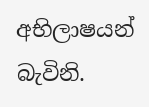අභිලාෂයන් බැවිනි.